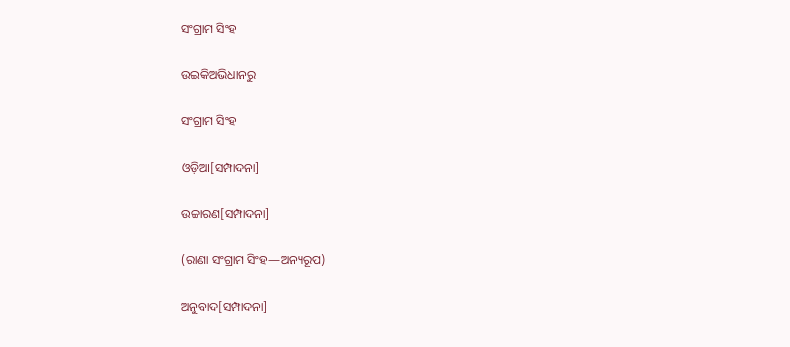ସଂଗ୍ରାମ ସିଂହ

ଉଇକିଅଭିଧାନ‌ରୁ

ସଂଗ୍ରାମ ସିଂହ

ଓଡ଼ିଆ[ସମ୍ପାଦନା]

ଉଚ୍ଚାରଣ[ସମ୍ପାଦନା]

(ରାଣା ସଂଗ୍ରାମ ସିଂହ—ଅନ୍ୟରୂପ)

ଅନୁବାଦ[ସମ୍ପାଦନା]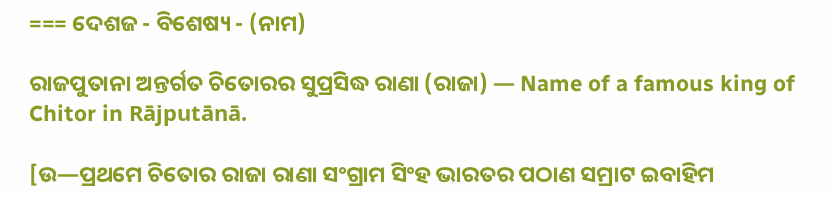=== ଦେଶଜ - ବିଶେଷ୍ୟ - (ନାମ)

ରାଜପୁତାନା ଅନ୍ତର୍ଗତ ଚିତୋରର ସୁପ୍ରସିଦ୍ଧ ରାଣା (ରାଜା) — Name of a famous king of Chitor in Rājputānā.

[ଉ—ପ୍ରଥମେ ଚିତୋର ରାଜା ରାଣା ସଂଗ୍ରାମ ସିଂହ ଭାରତର ପଠାଣ ସମ୍ରାଟ ଇବାହିମ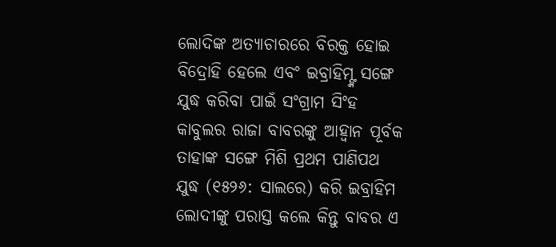ଲୋଦିଙ୍କ ଅତ୍ୟାଚାରରେ ବିରକ୍ତ ହୋଇ ବିଦ୍ରୋହି ହେଲେ ଏବଂ ଇବ୍ରାହିମ୍ଙ୍କ ସଙ୍ଗେ ଯୁଦ୍ଧ କରିବା ପାଇଁ ସଂଗ୍ରାମ ସିଂହ କାବୁଲର ରାଜା ବାବରଙ୍କୁ ଆହ୍ୱାନ ପୂର୍ବକ ତାହାଙ୍କ ସଙ୍ଗେ ମିଶି ପ୍ରଥମ ପାଣିପଥ ଯୁଦ୍ଧ (୧୫୨୬: ସାଲରେ) କରି ଇବ୍ରାହିମ ଲୋଦୀଙ୍କୁ ପରାସ୍ତ କଲେ କିନ୍ତୁ ବାବର ଏ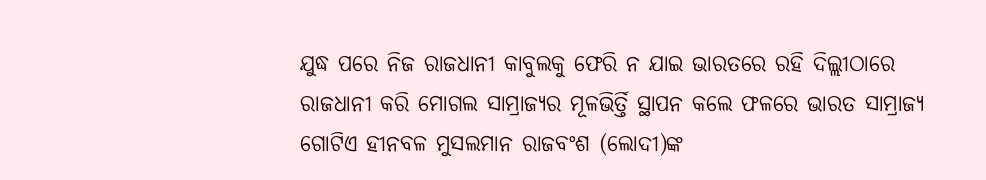ଯୁଦ୍ଧ ପରେ ନିଜ ରାଜଧାନୀ କାବୁଲକୁ ଫେରି ନ ଯାଇ ଭାରତରେ ରହି ଦିଲ୍ଲୀଠାରେ ରାଜଧାନୀ କରି ମୋଗଲ ସାମ୍ରାଜ୍ୟର ମୂଳଭିର୍ତ୍ତି ସ୍ଥାପନ କଲେ ଫଳରେ ଭାରତ ସାମ୍ରାଜ୍ୟ ଗୋଟିଏ ହୀନବଳ ମୁସଲମାନ ରାଜବଂଶ (ଲୋଦୀ)ଙ୍କ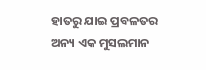ହାତରୁ ଯାଇ ପ୍ରବଳତର ଅନ୍ୟ ଏକ ମୁସଲମାନ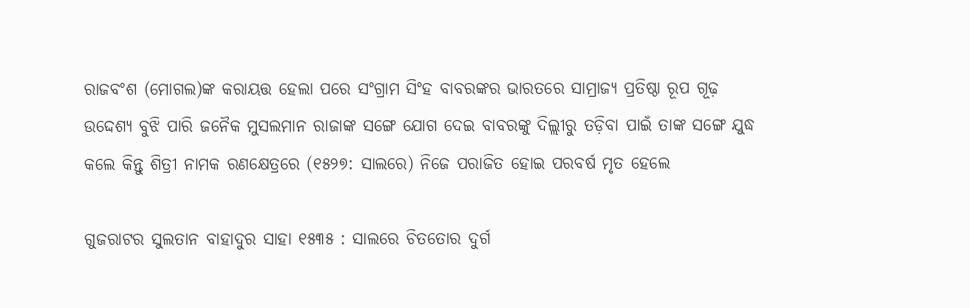ରାଜବଂଶ (ମୋଗଲ)ଙ୍କ କରାୟତ୍ତ ହେଲା ପରେ ସଂଗ୍ରାମ ସିଂହ ବାବରଙ୍କର ଭାରତରେ ସାମ୍ରାଜ୍ୟ ପ୍ରତିଷ୍ଠା ରୂପ ଗୂଢ଼ ଉଦ୍ଦେଶ୍ୟ ବୁଝି ପାରି ଜନୈକ ମୁସଲମାନ ରାଜାଙ୍କ ସଙ୍ଗେ ଯୋଗ ଦେଇ ବାବରଙ୍କୁ ଦିଲ୍ଲୀରୁ ତଡ଼ିବା ପାଇଁ ତାଙ୍କ ସଙ୍ଗେ ଯୁଦ୍ଧ କଲେ କିନ୍ତୁ ଶିତ୍ରୀ ନାମକ ରଣକ୍ଷେତ୍ରରେ (୧୫୨୭: ସାଲରେ) ନିଜେ ପରାଜିତ ହୋଇ ପରବର୍ଷ ମୃତ ହେଲେ

ଗୁଜରାଟର ସୁଲତାନ ବାହାଦୁର ସାହା ୧୫୩୫ : ସାଲରେ ଚିତତୋର ଦୁର୍ଗ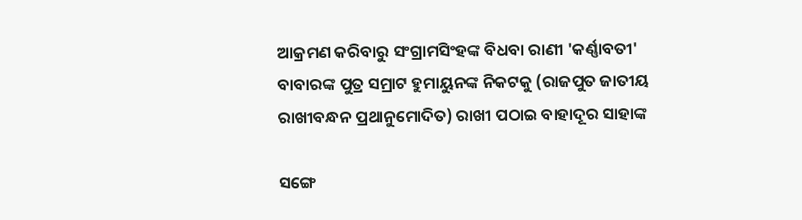ଆକ୍ରମଣ କରିବାରୁ ସଂଗ୍ରାମସିଂହଙ୍କ ବିଧବା ରାଣୀ 'କର୍ଣ୍ଣାବତୀ' ବାବାରଙ୍କ ପୁତ୍ର ସମ୍ରାଟ ହୁମାୟୁନଙ୍କ ନିକଟକୁ (ରାଜପୁତ ଜାତୀୟ ରାଖୀବନ୍ଧନ ପ୍ରଥାନୁମୋଦିତ) ରାଖୀ ପଠାଇ ବାହାଦୂର ସାହାଙ୍କ

ସଙ୍ଗେ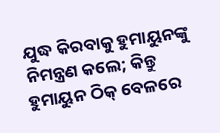ଯୁଦ୍ଧ କିରବାକୁ ହୁମାୟୁନଙ୍କୁ ନିମନ୍ତ୍ରଣ କଲେ; କିନ୍ତୁ ହୁମାୟୁନ ଠିକ୍ ବେଳରେ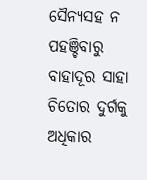ସୈନ୍ୟସହ ନ ପହଞ୍ଚିବାରୁ ବାହାଦୂର ସାହା ଚିତୋର ଦୁର୍ଗକୁ ଅଧିକାର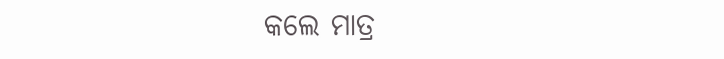କଲେ ମାତ୍ର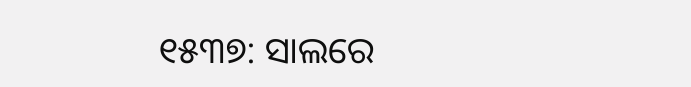୧୫୩୭: ସାଲରେ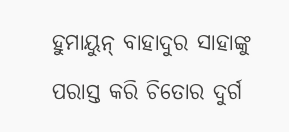ହୁମାୟୁନ୍ ବାହାଦୁର ସାହାଙ୍କୁ ପରାସ୍ତ କରି ଚିତୋର ଦୁର୍ଗ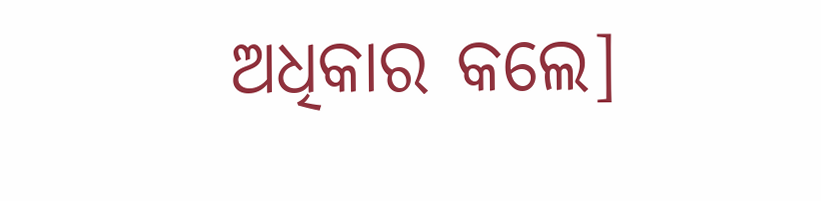ଅଧିକାର କଲେ]